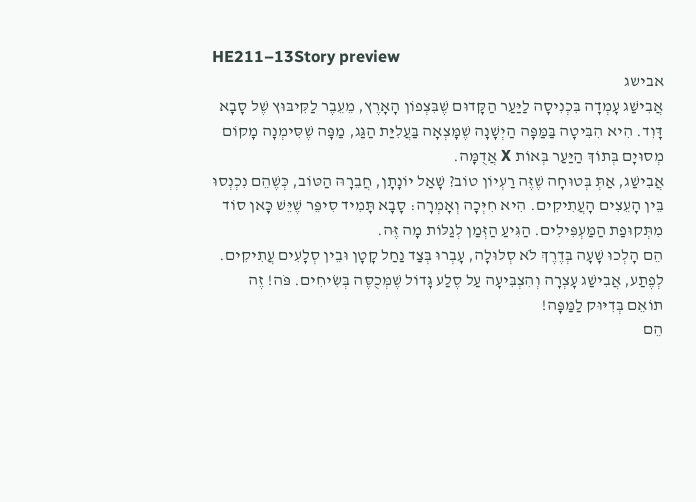HE211–13Story preview
אבישג
אֲבִישַׁג עָמְדָה בִּכְנִיסָה לַיַּעַר הַקָּדוּם שֶׁבִּצְפוֹן הָאָרֶץ, מֵעֵבֶר לַקִּיבּוּץ שֶׁל סָבָא דָּוִד. הִיא הִבִּיטָה בַּמַּפָּה הַיְשָׁנָה שֶׁמָּצְאָה בַּעֲלִיַּת הַגַּג, מַפָּה שֶׁסִּימְנָה מָקוֹם מְסוּיָם בְּתוֹךְ הַיַּעַר בְּאוֹת X אֲדֻמָּה.
אֲבִישַׁג, אַתְּ בְּטוּחָה שֶׁזֶּה רַעְיוֹן טוֹב? שָׁאַל יוֹנָתָן, חֲבֵרָהּ הַטּוֹב, כְּשֶׁהֵם נִכְנְסוּ בֵּין הָעֵצִים הָעֲתִיקִים. הִיא חִיְּכָה וְאָמְרָה: סָבָא תָּמִיד סִיפֵּר שֶׁיֵּשׁ כָּאן סוֹד מִתְּקוּפַת הַמַּעְפִּילִים. הַגִּיעַ הַזְּמַן לְגַלּוֹת מָה זֶּה.
הֵם הָלְכוּ שָׁעָה בְּדֶרֶךְ לֹא סְלוּלָה, עָבְרוּ בְּצַד נַחַל קָטָן וּבֵין סְלָעִים עֲתִיקִים. לְפֶתַע, אֲבִישַׁג עָצְרָה וְהִצְבִּיעָה עַל סֶלַע גָּדוֹל שֶׁמְּכֻסֶּה בְּשִׂיחִים. פֹּה! זֶה תוֹאֵם בְּדִיּוּק לַמַּפָּה!
הֵם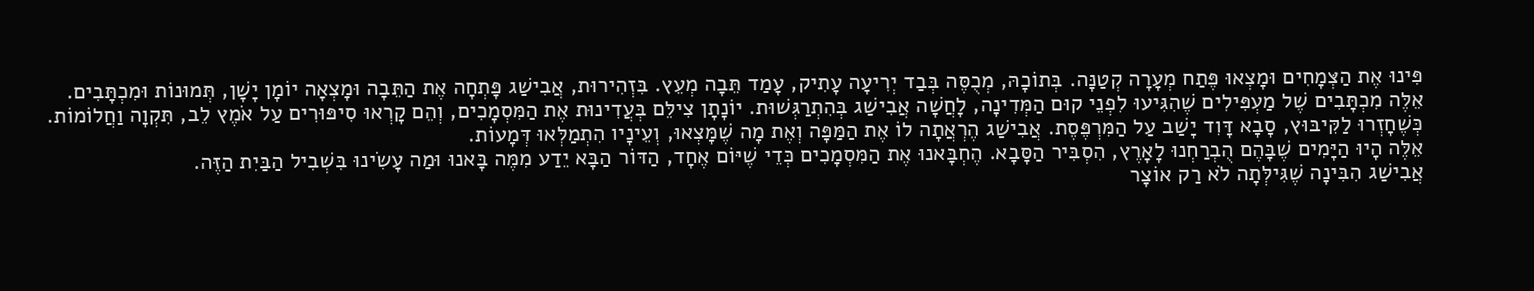פִּינוּ אֶת הַצְּמָחִים וּמָצְאוּ פֶּתַח מְעָרָה קְטַנָּה. בְּתוֹכָהּ, מְכֻסֶּה בְּבַד יְרִיעָה עָתִיק, עָמַד תֵּבָה מְעֵץ. בִּזְהִירוּת, אֲבִישַׁג פָּתְחָה אֶת הַתֵּבָה וּמָצְאָה יוֹמָן יָשָׁן, תְּמוּנוֹת וּמִכְתָּבִים.
אֵלֶּה מִכְתָּבִים שֶׁל מַעְפִּילִים שֶׁהִגִּיעוּ לִפְנֵי קוּם הַמְּדִינָה, לָחֲשָׁה אֲבִישַׁג בְּהִתְרַגְּשׁוּת. יוֹנָתָן צִילֵּם בְּעֲדִינוּת אֶת הַמִּסְמָכִים, וְהֵם קָרְאוּ סִיפּוּרִים עַל אֹמֶץ לֵב, תִּקְוָה וַחֲלוֹמוֹת.
כְּשֶׁחָזְרוּ לַקִּיבּוּץ, סָבָא דָּוִד יָשַׁב עַל הַמִּרְפֶּסֶת. אֲבִישַׁג הֶרְאֲתָה לוֹ אֶת הַמַּפָּה וְאֶת מָה שֶׁמָּצְאוּ, וְעֵינָיו הִתְמַלְּאוּ דְּמָעוֹת.
אֵלֶּה הָיוּ הַיָּמִים שֶׁבָּהֶם הֻבְרַחְנוּ לָאָרֶץ, הִסְבִּיר הַסָּבָא. הֶחְבָּאנוּ אֶת הַמִּסְמָכִים כְּדֵי שֶׁיּוֹם אֶחָד, הַדּוֹר הַבָּא יֵדַע מִמֶּה בָּאנוּ וּמַה עָשִׂינוּ בִּשְׁבִיל הַבַּיִת הַזֶּה.
אֲבִישַׁג הִבִּינָה שֶׁגִּילְּתָה לֹא רַק אוֹצָר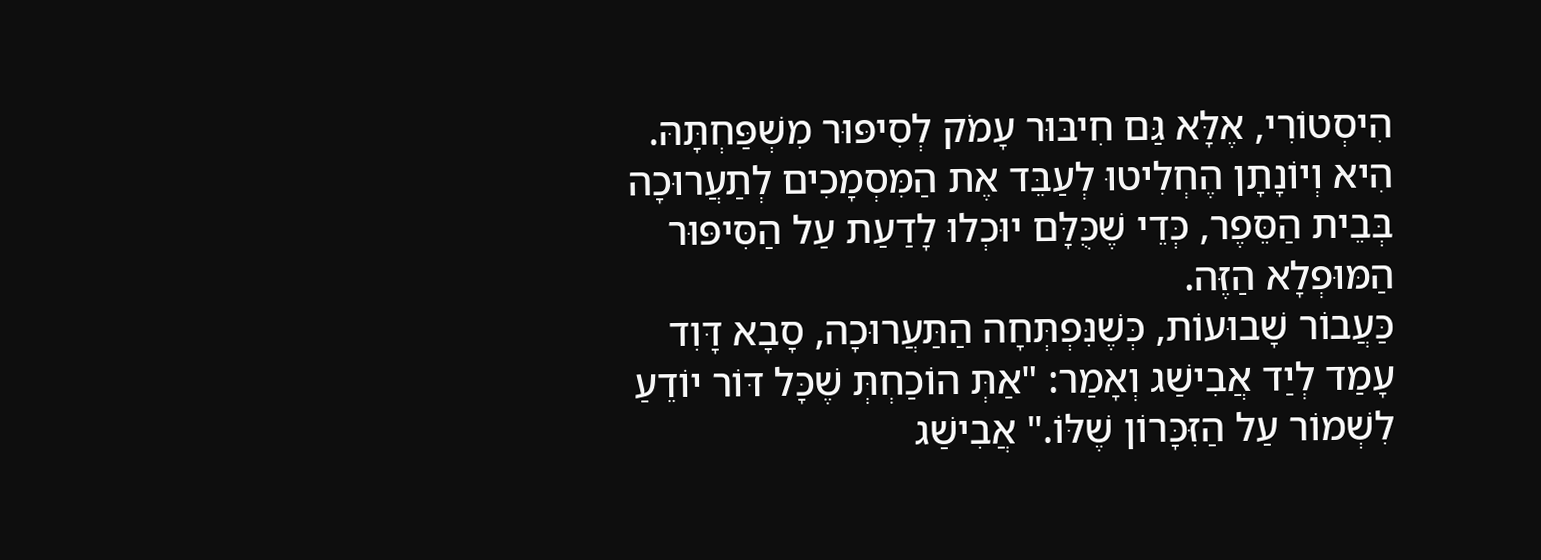הִיסְטוֹרִי, אֶלָּא גַּם חִיבּוּר עָמֹק לְסִיפּוּר מִשְׁפַּחְתָּהּ. הִיא וְיוֹנָתָן הֶחְלִיטוּ לְעַבֵּד אֶת הַמִּסְמָכִים לְתַעֲרוּכָה בְּבֵית הַסֵּפֶר, כְּדֵי שֶׁכֻּלָּם יוּכְלוּ לָדַעַת עַל הַסִּיפּוּר הַמּוּפְלָא הַזֶּה.
כַּעֲבוֹר שָׁבוּעוֹת, כְּשֶׁנִּפְתְּחָה הַתַּעֲרוּכָה, סָבָא דָּוִד עָמַד לְיַד אֲבִישַׁג וְאָמַר: "אַתְּ הוֹכַחְתְּ שֶׁכָּל דּוֹר יוֹדֵעַ לִשְׁמוֹר עַל הַזִּכָּרוֹן שֶׁלּוֹ." אֲבִישַׁג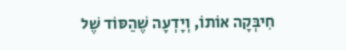חִיבְּקָה אוֹתוֹ, וְיָדְעָה שֶׁהַסּוֹד שֶׁל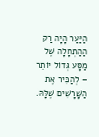הַיַּעַר הָיָה רַק הַהַתְחָלָה שֶׁל מַסָּע גְּדוֹל יוֹתֵר – לְהַכִּיר אֶת הַשָּׁרָשִׁים שֶׁלָּהּ.